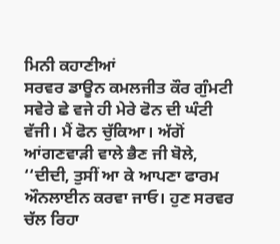ਮਿਨੀ ਕਹਾਣੀਆਂ
ਸਰਵਰ ਡਾਊਨ ਕਮਲਜੀਤ ਕੌਰ ਗੁੰਮਟੀ ਸਵੇਰੇ ਛੇ ਵਜੇ ਹੀ ਮੇਰੇ ਫੋਨ ਦੀ ਘੰਟੀ ਵੱਜੀ। ਮੈਂ ਫੋਨ ਚੁੱਕਿਆ। ਅੱਗੋਂ ਆਂਗਣਵਾੜੀ ਵਾਲੇ ਭੈਣ ਜੀ ਬੋਲੇ, ‘‘ਦੀਦੀ, ਤੁਸੀਂ ਆ ਕੇ ਆਪਣਾ ਫਾਰਮ ਔਨਲਾਈਨ ਕਰਵਾ ਜਾਓ। ਹੁਣ ਸਰਵਰ ਚੱਲ ਰਿਹਾ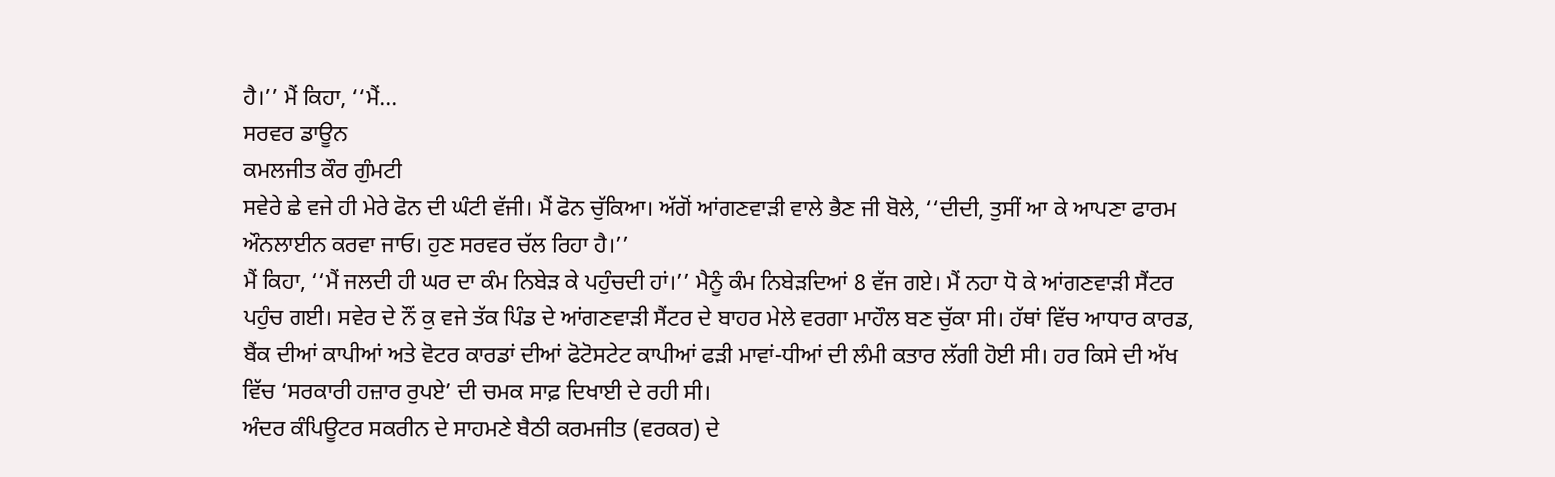ਹੈ।’’ ਮੈਂ ਕਿਹਾ, ‘‘ਮੈਂ...
ਸਰਵਰ ਡਾਊਨ
ਕਮਲਜੀਤ ਕੌਰ ਗੁੰਮਟੀ
ਸਵੇਰੇ ਛੇ ਵਜੇ ਹੀ ਮੇਰੇ ਫੋਨ ਦੀ ਘੰਟੀ ਵੱਜੀ। ਮੈਂ ਫੋਨ ਚੁੱਕਿਆ। ਅੱਗੋਂ ਆਂਗਣਵਾੜੀ ਵਾਲੇ ਭੈਣ ਜੀ ਬੋਲੇ, ‘‘ਦੀਦੀ, ਤੁਸੀਂ ਆ ਕੇ ਆਪਣਾ ਫਾਰਮ ਔਨਲਾਈਨ ਕਰਵਾ ਜਾਓ। ਹੁਣ ਸਰਵਰ ਚੱਲ ਰਿਹਾ ਹੈ।’’
ਮੈਂ ਕਿਹਾ, ‘‘ਮੈਂ ਜਲਦੀ ਹੀ ਘਰ ਦਾ ਕੰਮ ਨਿਬੇੜ ਕੇ ਪਹੁੰਚਦੀ ਹਾਂ।’’ ਮੈਨੂੰ ਕੰਮ ਨਿਬੇੜਦਿਆਂ 8 ਵੱਜ ਗਏ। ਮੈਂ ਨਹਾ ਧੋ ਕੇ ਆਂਗਣਵਾੜੀ ਸੈਂਟਰ ਪਹੁੰਚ ਗਈ। ਸਵੇਰ ਦੇ ਨੌਂ ਕੁ ਵਜੇ ਤੱਕ ਪਿੰਡ ਦੇ ਆਂਗਣਵਾੜੀ ਸੈਂਟਰ ਦੇ ਬਾਹਰ ਮੇਲੇ ਵਰਗਾ ਮਾਹੌਲ ਬਣ ਚੁੱਕਾ ਸੀ। ਹੱਥਾਂ ਵਿੱਚ ਆਧਾਰ ਕਾਰਡ, ਬੈਂਕ ਦੀਆਂ ਕਾਪੀਆਂ ਅਤੇ ਵੋਟਰ ਕਾਰਡਾਂ ਦੀਆਂ ਫੋਟੋਸਟੇਟ ਕਾਪੀਆਂ ਫੜੀ ਮਾਵਾਂ-ਧੀਆਂ ਦੀ ਲੰਮੀ ਕਤਾਰ ਲੱਗੀ ਹੋਈ ਸੀ। ਹਰ ਕਿਸੇ ਦੀ ਅੱਖ ਵਿੱਚ ‘ਸਰਕਾਰੀ ਹਜ਼ਾਰ ਰੁਪਏ’ ਦੀ ਚਮਕ ਸਾਫ਼ ਦਿਖਾਈ ਦੇ ਰਹੀ ਸੀ।
ਅੰਦਰ ਕੰਪਿਊਟਰ ਸਕਰੀਨ ਦੇ ਸਾਹਮਣੇ ਬੈਠੀ ਕਰਮਜੀਤ (ਵਰਕਰ) ਦੇ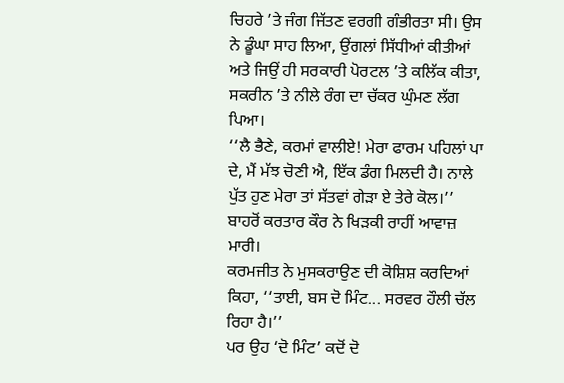ਚਿਹਰੇ ’ਤੇ ਜੰਗ ਜਿੱਤਣ ਵਰਗੀ ਗੰਭੀਰਤਾ ਸੀ। ਉਸ ਨੇ ਡੂੰਘਾ ਸਾਹ ਲਿਆ, ਉਂਗਲਾਂ ਸਿੱਧੀਆਂ ਕੀਤੀਆਂ ਅਤੇ ਜਿਉਂ ਹੀ ਸਰਕਾਰੀ ਪੋਰਟਲ ’ਤੇ ਕਲਿੱਕ ਕੀਤਾ, ਸਕਰੀਨ ’ਤੇ ਨੀਲੇ ਰੰਗ ਦਾ ਚੱਕਰ ਘੁੰਮਣ ਲੱਗ ਪਿਆ।
‘‘ਲੈ ਭੈਣੇ, ਕਰਮਾਂ ਵਾਲੀਏ! ਮੇਰਾ ਫਾਰਮ ਪਹਿਲਾਂ ਪਾ ਦੇ, ਮੈਂ ਮੱਝ ਚੋਣੀ ਐ, ਇੱਕ ਡੰਗ ਮਿਲਦੀ ਹੈ। ਨਾਲੇ ਪੁੱਤ ਹੁਣ ਮੇਰਾ ਤਾਂ ਸੱਤਵਾਂ ਗੇੜਾ ਏ ਤੇਰੇ ਕੋਲ।’’ ਬਾਹਰੋਂ ਕਰਤਾਰ ਕੌਰ ਨੇ ਖਿੜਕੀ ਰਾਹੀਂ ਆਵਾਜ਼ ਮਾਰੀ।
ਕਰਮਜੀਤ ਨੇ ਮੁਸਕਰਾਉਣ ਦੀ ਕੋਸ਼ਿਸ਼ ਕਰਦਿਆਂ ਕਿਹਾ, ‘‘ਤਾਈ, ਬਸ ਦੋ ਮਿੰਟ... ਸਰਵਰ ਹੌਲੀ ਚੱਲ ਰਿਹਾ ਹੈ।’’
ਪਰ ਉਹ ‘ਦੋ ਮਿੰਟ’ ਕਦੋਂ ਦੋ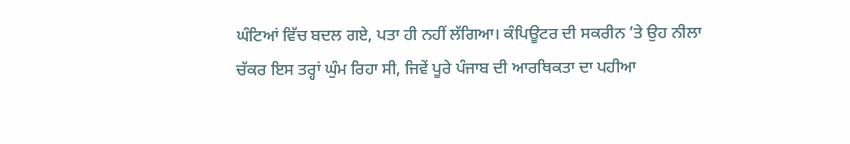ਘੰਟਿਆਂ ਵਿੱਚ ਬਦਲ ਗਏ, ਪਤਾ ਹੀ ਨਹੀਂ ਲੱਗਿਆ। ਕੰਪਿਊਟਰ ਦੀ ਸਕਰੀਨ ’ਤੇ ਉਹ ਨੀਲਾ ਚੱਕਰ ਇਸ ਤਰ੍ਹਾਂ ਘੁੰਮ ਰਿਹਾ ਸੀ, ਜਿਵੇਂ ਪੂਰੇ ਪੰਜਾਬ ਦੀ ਆਰਥਿਕਤਾ ਦਾ ਪਹੀਆ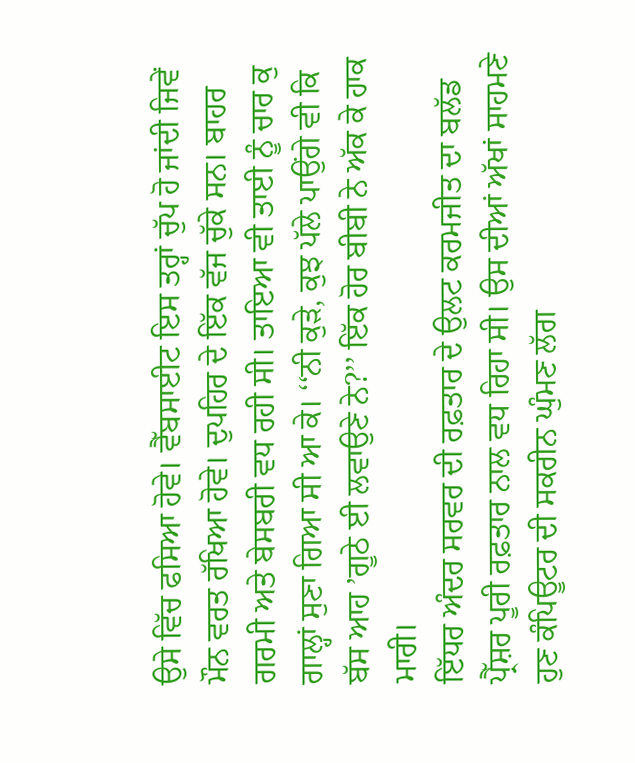ਉਸੇ ਵਿੱਚ ਫਸਿਆ ਹੋਵੇ। ਵੈੱਬਸਾਈਟ ਇਸ ਤਰ੍ਹਾਂ ਚੁੱਪ ਹੋ ਜਾਂਦੀ ਜਿਵੇਂ ਮੌਨ ਵਰਤ ਰੱਖਿਆ ਹੋਵੇ। ਦੁਪਹਿਰ ਦੇ ਇੱਕ ਵੱਜ ਚੁੱਕੇ ਸਨ। ਬਾਹਰ ਗਰਮੀ ਅਤੇ ਬੇਸਬਰੀ ਵਧ ਰਹੀ ਸੀ। ਤਾਇਆ ਵੀ ਤਾਈ ਨੂੰ ਚਾਰ ਕੁ ਗਾਲ੍ਹਾਂ ਸੁਣਾ ਗਿਆ ਸੀ ਆ ਕੇ। ‘‘ਨੀ ਕੁੜੇ, ਕੁਝ ਪੱਲੇ ਪਾਉਂਗੇ ਵੀ ਕਿ ਬੱਸ ਆਹ ’ਗੂਠੇ ਈ ਲਵਾਉਣੇ ਨੇ?’’ ਇੱਕ ਹੋਰ ਬੀਬੀ ਨੇ ਅੱਕ ਕੇ ਹਾਕ ਮਾਰੀ।
ਇੱਧਰ ਅੰਦਰ ਸਰਵਰ ਦੀ ਰਫ਼ਤਾਰ ਦੇ ਉਲਟ ਕਰਮਜੀਤ ਦਾ ਬਲੱਡ ਪ੍ਰੈੱਸ਼ਰ ਪੂਰੀ ਰਫ਼ਤਾਰ ਨਾਲ ਵਧ ਰਿਹਾ ਸੀ। ਉਸ ਦੀਆਂ ਅੱਖਾਂ ਸਾਹਮਣੇ ਹੁਣ ਕੰਪਿਊਟਰ ਦੀ ਸਕਰੀਨ ਘੁੰਮਣ ਲੱਗ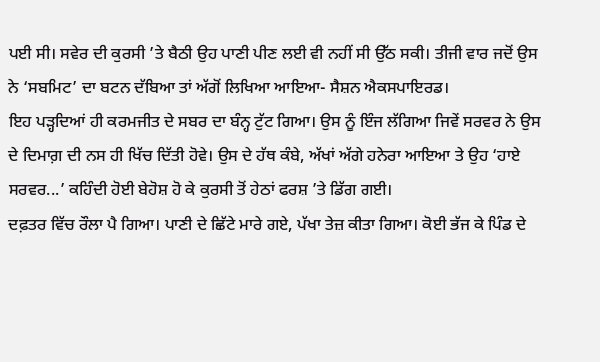ਪਈ ਸੀ। ਸਵੇਰ ਦੀ ਕੁਰਸੀ ’ਤੇ ਬੈਠੀ ਉਹ ਪਾਣੀ ਪੀਣ ਲਈ ਵੀ ਨਹੀਂ ਸੀ ਉੱਠ ਸਕੀ। ਤੀਜੀ ਵਾਰ ਜਦੋਂ ਉਸ ਨੇ ‘ਸਬਮਿਟ’ ਦਾ ਬਟਨ ਦੱਬਿਆ ਤਾਂ ਅੱਗੋਂ ਲਿਖਿਆ ਆਇਆ- ਸੈਸ਼ਨ ਐਕਸਪਾਇਰਡ।
ਇਹ ਪੜ੍ਹਦਿਆਂ ਹੀ ਕਰਮਜੀਤ ਦੇ ਸਬਰ ਦਾ ਬੰਨ੍ਹ ਟੁੱਟ ਗਿਆ। ਉਸ ਨੂੰ ਇੰਜ ਲੱਗਿਆ ਜਿਵੇਂ ਸਰਵਰ ਨੇ ਉਸ ਦੇ ਦਿਮਾਗ਼ ਦੀ ਨਸ ਹੀ ਖਿੱਚ ਦਿੱਤੀ ਹੋਵੇ। ਉਸ ਦੇ ਹੱਥ ਕੰਬੇ, ਅੱਖਾਂ ਅੱਗੇ ਹਨੇਰਾ ਆਇਆ ਤੇ ਉਹ ‘ਹਾਏ ਸਰਵਰ...’ ਕਹਿੰਦੀ ਹੋਈ ਬੇਹੋਸ਼ ਹੋ ਕੇ ਕੁਰਸੀ ਤੋਂ ਹੇਠਾਂ ਫਰਸ਼ ’ਤੇ ਡਿੱਗ ਗਈ।
ਦਫ਼ਤਰ ਵਿੱਚ ਰੌਲਾ ਪੈ ਗਿਆ। ਪਾਣੀ ਦੇ ਛਿੱਟੇ ਮਾਰੇ ਗਏ, ਪੱਖਾ ਤੇਜ਼ ਕੀਤਾ ਗਿਆ। ਕੋਈ ਭੱਜ ਕੇ ਪਿੰਡ ਦੇ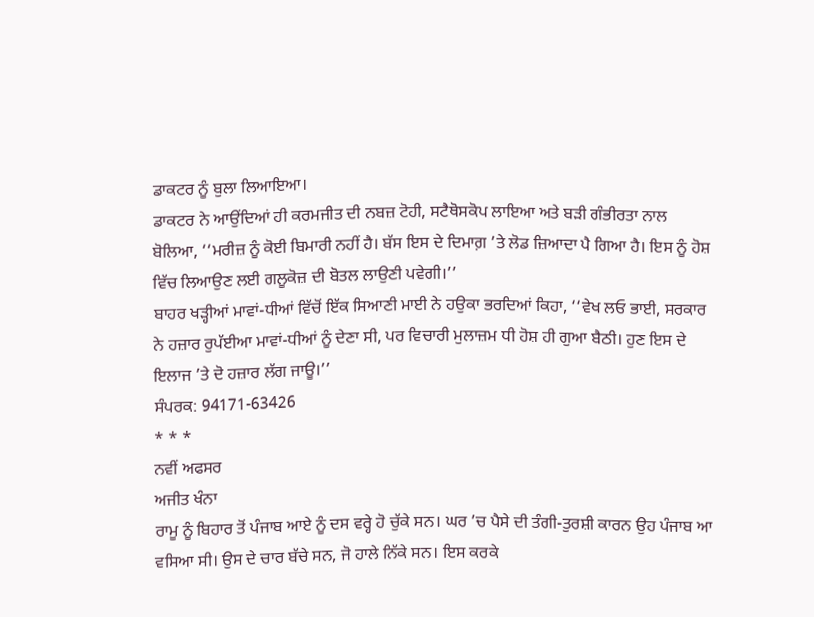ਡਾਕਟਰ ਨੂੰ ਬੁਲਾ ਲਿਆਇਆ।
ਡਾਕਟਰ ਨੇ ਆਉਂਦਿਆਂ ਹੀ ਕਰਮਜੀਤ ਦੀ ਨਬਜ਼ ਟੋਹੀ, ਸਟੈਥੋਸਕੋਪ ਲਾਇਆ ਅਤੇ ਬੜੀ ਗੰਭੀਰਤਾ ਨਾਲ ਬੋਲਿਆ, ‘‘ਮਰੀਜ਼ ਨੂੰ ਕੋਈ ਬਿਮਾਰੀ ਨਹੀਂ ਹੈ। ਬੱਸ ਇਸ ਦੇ ਦਿਮਾਗ਼ ’ਤੇ ਲੋਡ ਜ਼ਿਆਦਾ ਪੈ ਗਿਆ ਹੈ। ਇਸ ਨੂੰ ਹੋਸ਼ ਵਿੱਚ ਲਿਆਉਣ ਲਈ ਗਲੂਕੋਜ਼ ਦੀ ਬੋਤਲ ਲਾਉਣੀ ਪਵੇਗੀ।’’
ਬਾਹਰ ਖੜ੍ਹੀਆਂ ਮਾਵਾਂ-ਧੀਆਂ ਵਿੱਚੋਂ ਇੱਕ ਸਿਆਣੀ ਮਾਈ ਨੇ ਹਉਕਾ ਭਰਦਿਆਂ ਕਿਹਾ, ‘‘ਵੇਖ ਲਓ ਭਾਈ, ਸਰਕਾਰ ਨੇ ਹਜ਼ਾਰ ਰੁਪੱਈਆ ਮਾਵਾਂ-ਧੀਆਂ ਨੂੰ ਦੇਣਾ ਸੀ, ਪਰ ਵਿਚਾਰੀ ਮੁਲਾਜ਼ਮ ਧੀ ਹੋਸ਼ ਹੀ ਗੁਆ ਬੈਠੀ। ਹੁਣ ਇਸ ਦੇ ਇਲਾਜ ’ਤੇ ਦੋ ਹਜ਼ਾਰ ਲੱਗ ਜਾਊ।’’
ਸੰਪਰਕ: 94171-63426
* * *
ਨਵੀਂ ਅਫਸਰ
ਅਜੀਤ ਖੰਨਾ
ਰਾਮੂ ਨੂੰ ਬਿਹਾਰ ਤੋਂ ਪੰਜਾਬ ਆਏ ਨੂੰ ਦਸ ਵਰ੍ਹੇ ਹੋ ਚੁੱਕੇ ਸਨ। ਘਰ ’ਚ ਪੈਸੇ ਦੀ ਤੰਗੀ-ਤੁਰਸ਼ੀ ਕਾਰਨ ਉਹ ਪੰਜਾਬ ਆ ਵਸਿਆ ਸੀ। ਉਸ ਦੇ ਚਾਰ ਬੱਚੇ ਸਨ, ਜੋ ਹਾਲੇ ਨਿੱਕੇ ਸਨ। ਇਸ ਕਰਕੇ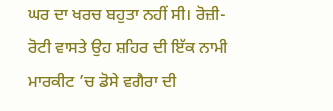ਘਰ ਦਾ ਖਰਚ ਬਹੁਤਾ ਨਹੀਂ ਸੀ। ਰੋਜ਼ੀ-ਰੋਟੀ ਵਾਸਤੇ ਉਹ ਸ਼ਹਿਰ ਦੀ ਇੱਕ ਨਾਮੀ ਮਾਰਕੀਟ ’ਚ ਡੋਸੇ ਵਗੈਰਾ ਦੀ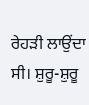ਰੇਹੜੀ ਲਾਉਂਦਾ ਸੀ। ਸ਼ੁਰੂ-ਸ਼ੁਰੂ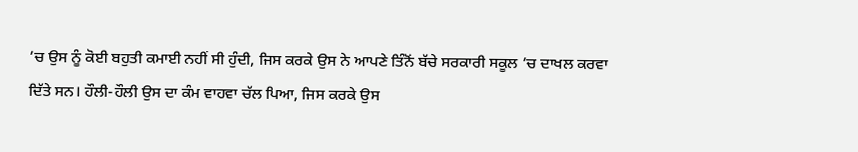’ਚ ਉਸ ਨੂੰ ਕੋਈ ਬਹੁਤੀ ਕਮਾਈ ਨਹੀਂ ਸੀ ਹੁੰਦੀ, ਜਿਸ ਕਰਕੇ ਉਸ ਨੇ ਆਪਣੇ ਤਿੰਨੋਂ ਬੱਚੇ ਸਰਕਾਰੀ ਸਕੂਲ ’ਚ ਦਾਖਲ ਕਰਵਾ ਦਿੱਤੇ ਸਨ। ਹੌਲੀ-ਹੌਲੀ ਉਸ ਦਾ ਕੰਮ ਵਾਹਵਾ ਚੱਲ ਪਿਆ, ਜਿਸ ਕਰਕੇ ਉਸ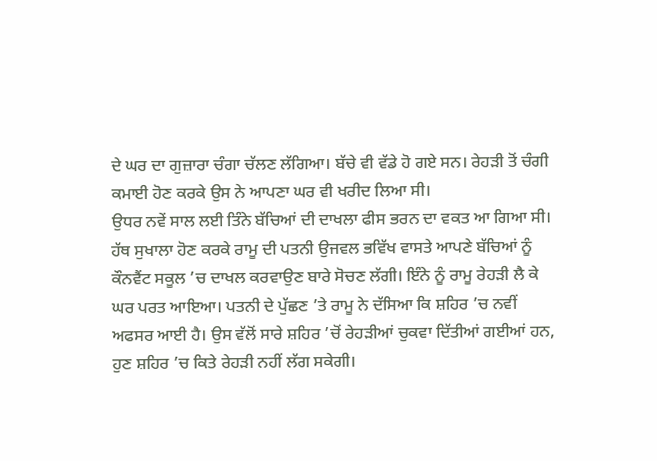ਦੇ ਘਰ ਦਾ ਗੁਜ਼ਾਰਾ ਚੰਗਾ ਚੱਲਣ ਲੱਗਿਆ। ਬੱਚੇ ਵੀ ਵੱਡੇ ਹੋ ਗਏ ਸਨ। ਰੇਹੜੀ ਤੋਂ ਚੰਗੀ ਕਮਾਈ ਹੋਣ ਕਰਕੇ ਉਸ ਨੇ ਆਪਣਾ ਘਰ ਵੀ ਖਰੀਦ ਲਿਆ ਸੀ।
ਉਧਰ ਨਵੇਂ ਸਾਲ ਲਈ ਤਿੰਨੇ ਬੱਚਿਆਂ ਦੀ ਦਾਖਲਾ ਫੀਸ ਭਰਨ ਦਾ ਵਕਤ ਆ ਗਿਆ ਸੀ। ਹੱਥ ਸੁਖਾਲਾ ਹੋਣ ਕਰਕੇ ਰਾਮੂ ਦੀ ਪਤਨੀ ਉਜਵਲ ਭਵਿੱਖ ਵਾਸਤੇ ਆਪਣੇ ਬੱਚਿਆਂ ਨੂੰ ਕੌਨਵੈਂਟ ਸਕੂਲ ’ਚ ਦਾਖਲ ਕਰਵਾਉਣ ਬਾਰੇ ਸੋਚਣ ਲੱਗੀ। ਇੰਨੇ ਨੂੰ ਰਾਮੂ ਰੇਹੜੀ ਲੈ ਕੇ ਘਰ ਪਰਤ ਆਇਆ। ਪਤਨੀ ਦੇ ਪੁੱਛਣ ’ਤੇ ਰਾਮੂ ਨੇ ਦੱਸਿਆ ਕਿ ਸ਼ਹਿਰ ’ਚ ਨਵੀਂ ਅਫਸਰ ਆਈ ਹੈ। ਉਸ ਵੱਲੋਂ ਸਾਰੇ ਸ਼ਹਿਰ ’ਚੋਂ ਰੇਹੜੀਆਂ ਚੁਕਵਾ ਦਿੱਤੀਆਂ ਗਈਆਂ ਹਨ, ਹੁਣ ਸ਼ਹਿਰ ’ਚ ਕਿਤੇ ਰੇਹੜੀ ਨਹੀਂ ਲੱਗ ਸਕੇਗੀ।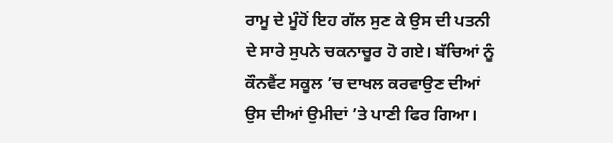ਰਾਮੂ ਦੇ ਮੂੰਹੋਂ ਇਹ ਗੱਲ ਸੁਣ ਕੇ ਉਸ ਦੀ ਪਤਨੀ ਦੇ ਸਾਰੇ ਸੁਪਨੇ ਚਕਨਾਚੂਰ ਹੋ ਗਏ। ਬੱਚਿਆਂ ਨੂੰ ਕੌਨਵੈਂਟ ਸਕੂਲ ’ਚ ਦਾਖਲ ਕਰਵਾਉਣ ਦੀਆਂ ਉਸ ਦੀਆਂ ਉਮੀਦਾਂ ’ਤੇ ਪਾਣੀ ਫਿਰ ਗਿਆ।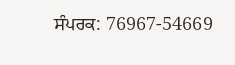ਸੰਪਰਕ: 76967-54669